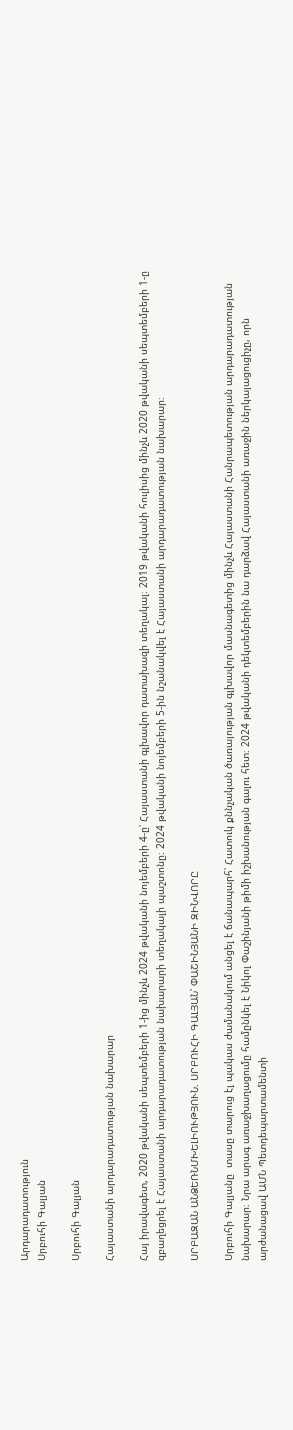Արդարադատություն
Սրբուհի Գալյան

Սրբուհի Գալյան

Հայաստանի արդարադատության նախարար

Հայ իրավագետ, 2020 թվականի սեպտեմբերի 1-ից մինչև 2024 թվականի նոյեմբերի 4-ը՝ Հայաստանի գլխավոր դատախազի տեղակալ։ 2019 թվականի հուլիսից մինչև 2020 թվականի սեպտեմբերի 1-ը զբաղեցրել է Հայաստանի արդարադատության նախարարի տեղակալի պաշտոնը։ 2024 թվականի նոյեմբերի 5-ին նշանակվել է Հայաստանի արդարադատության նախարար։

ՍՐԲԱԶԱՆ ԱՆՁԵՌՆՄԽԵԼԻՈՒԹՅՈՒՆ. ՍՐԲՈՒՀԻ ԳԱԼՅԱՆ՝ ՓԱՇԻՆՅԱՆԻ ԶԻՆՎՈՐԸ

Սրբուհի Գալյանը  տասը տարուց էլ պակաս ժամանակում անցել է ճանապարհ՝ Հատուկ քննչական ծառայության գլխավոր մասնագետից մինչև Հայաստանի Հանրապետության արդարադատության նախարար։ Նրա արագ առաջխաղացումը համընկել է Նիկոլ Փաշինյանի թիմի իշխանության գալու հետ։ 2024 թվականի դեկտեմբերին նա դարձավ Հայաստանի առաջին ներկայացուցիչը, որն արժանացավ ԱՄՆ Պետդեպարտամենտի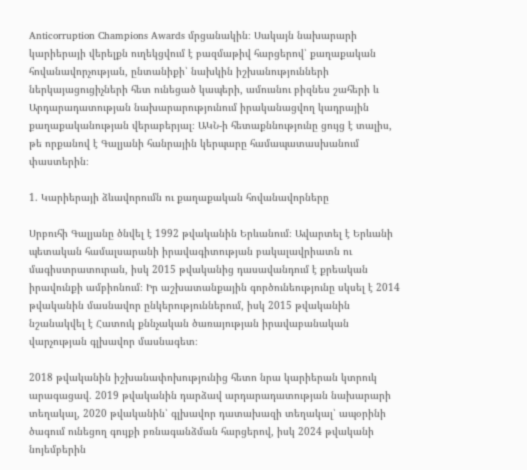Anticorruption Champions Awards մրցանակին։ Սակայն նախարարի կարիերայի վերելքն ուղեկցվում է բազմաթիվ հարցերով՝ քաղաքական հովանավորչության, ընտանիքի՝ նախկին իշխանությունների ներկայացուցիչների հետ ունեցած կապերի, ամուսնու բիզնես շահերի և Արդարադատության նախարարությունում իրականացվող կադրային քաղաքականության վերաբերյալ։ ԱԿՆ-ի հետաքննությունը ցույց է տալիս, թե որքանով է Գալյանի հանրային կերպարը համապատասխանում փաստերին։

1. Կարիերայի ձևավորումն ու քաղաքական հովանավորները

Սրբուհի Գալյանը ծնվել է 1992 թվականին Երևանում։ Ավարտել է Երևանի պետական համալսարանի իրավագիտության բակալավրիատն ու մագիստրատուրան, իսկ 2015 թվականից դասավանդում է քրեական իրավունքի ամբիոնում։ Իր աշխատանքային գործունեությունը սկսել է 2014 թվականին մասնավոր ընկերություններում, իսկ 2015 թվականին նշանակվել է Հատուկ քննչական ծառայության իրավաբանական վարչության գլխավոր մասնագետ։

2018 թվականին իշխանափոխությունից հետո նրա կարիերան կտրուկ արագացավ․ 2019 թվականին դարձավ արդարադատության նախարարի տեղակալ, 2020 թվականին՝ գլխավոր դատախազի տեղակալ՝ ապօրինի ծագում ունեցող գույքի բռնագանձման հարցերով, իսկ 2024 թվականի նոյեմբերին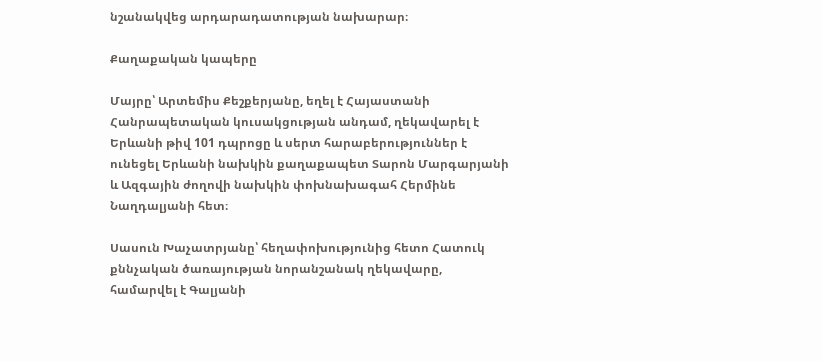նշանակվեց արդարադատության նախարար։

Քաղաքական կապերը

Մայրը՝ Արտեմիս Քեշքերյանը, եղել է Հայաստանի Հանրապետական կուսակցության անդամ, ղեկավարել է Երևանի թիվ 101 դպրոցը և սերտ հարաբերություններ է ունեցել Երևանի նախկին քաղաքապետ Տարոն Մարգարյանի և Ազգային ժողովի նախկին փոխնախագահ Հերմինե Նաղդալյանի հետ։

Սասուն Խաչատրյանը՝ հեղափոխությունից հետո Հատուկ քննչական ծառայության նորանշանակ ղեկավարը, համարվել է Գալյանի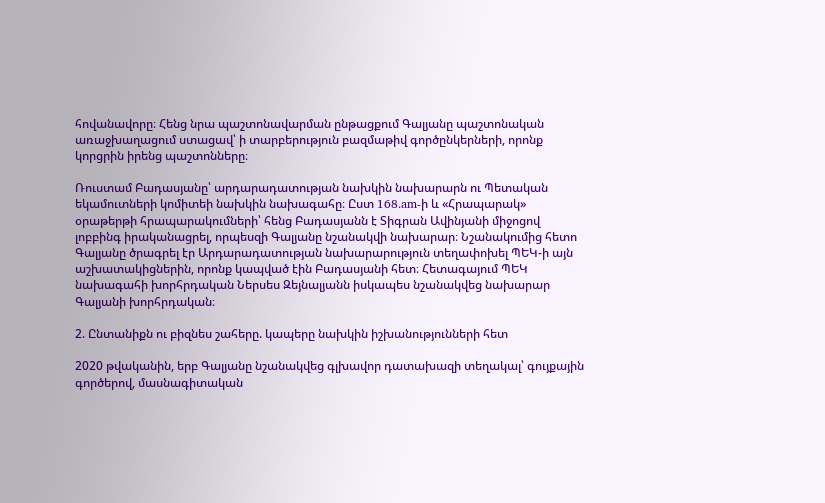հովանավորը։ Հենց նրա պաշտոնավարման ընթացքում Գալյանը պաշտոնական առաջխաղացում ստացավ՝ ի տարբերություն բազմաթիվ գործընկերների, որոնք կորցրին իրենց պաշտոնները։

Ռուստամ Բադասյանը՝ արդարադատության նախկին նախարարն ու Պետական եկամուտների կոմիտեի նախկին նախագահը։ Ըստ 168.am-ի և «Հրապարակ» օրաթերթի հրապարակումների՝ հենց Բադասյանն է Տիգրան Ավինյանի միջոցով լոբբինգ իրականացրել, որպեսզի Գալյանը նշանակվի նախարար։ Նշանակումից հետո Գալյանը ծրագրել էր Արդարադատության նախարարություն տեղափոխել ՊԵԿ-ի այն աշխատակիցներին, որոնք կապված էին Բադասյանի հետ։ Հետագայում ՊԵԿ նախագահի խորհրդական Ներսես Զեյնալյանն իսկապես նշանակվեց նախարար Գալյանի խորհրդական։

2. Ընտանիքն ու բիզնես շահերը. կապերը նախկին իշխանությունների հետ

2020 թվականին, երբ Գալյանը նշանակվեց գլխավոր դատախազի տեղակալ՝ գույքային գործերով, մասնագիտական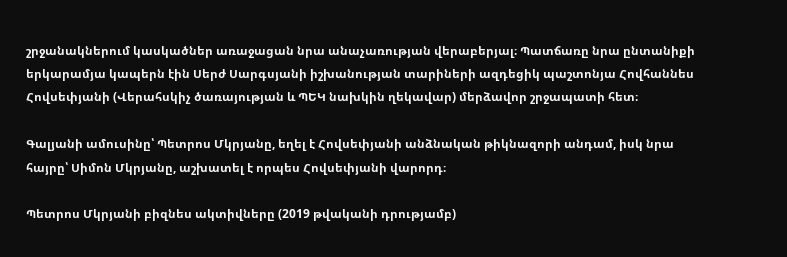շրջանակներում կասկածներ առաջացան նրա անաչառության վերաբերյալ։ Պատճառը նրա ընտանիքի երկարամյա կապերն էին Սերժ Սարգսյանի իշխանության տարիների ազդեցիկ պաշտոնյա Հովհաննես Հովսեփյանի (Վերահսկիչ ծառայության և ՊԵԿ նախկին ղեկավար) մերձավոր շրջապատի հետ։

Գալյանի ամուսինը՝ Պետրոս Մկրյանը, եղել է Հովսեփյանի անձնական թիկնազորի անդամ, իսկ նրա հայրը՝ Սիմոն Մկրյանը, աշխատել է որպես Հովսեփյանի վարորդ։

Պետրոս Մկրյանի բիզնես ակտիվները (2019 թվականի դրությամբ)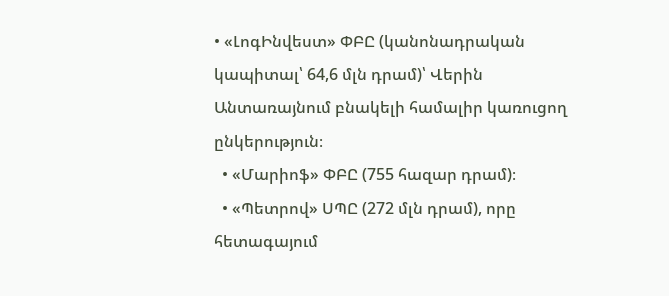• «ԼոգԻնվեստ» ՓԲԸ (կանոնադրական կապիտալ՝ 64,6 մլն դրամ)՝ Վերին Անտառայնում բնակելի համալիր կառուցող ընկերություն։
  • «Մարիոֆ» ՓԲԸ (755 հազար դրամ)։
  • «Պետրով» ՍՊԸ (272 մլն դրամ), որը հետագայում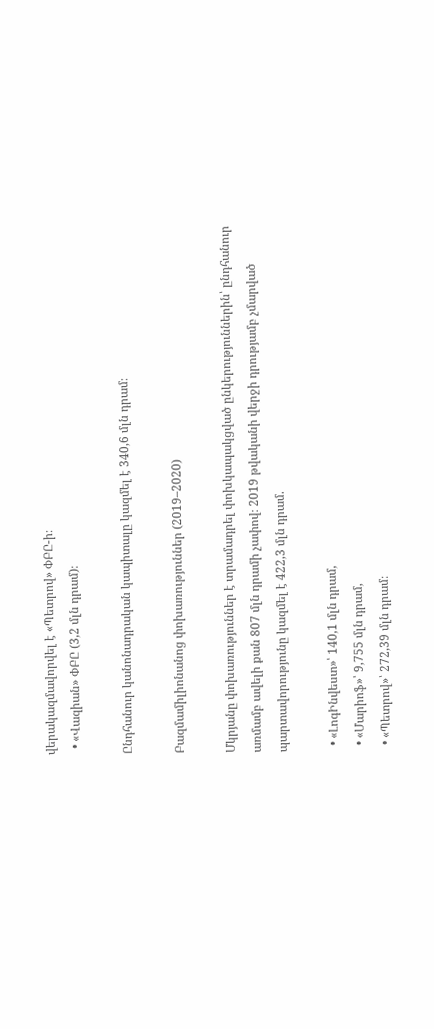վերակազմավորվել է «Պետրով» ՓԲԸ-ի։
  • «Վազիան» ՓԲԸ (3,2 մլն դրամ)։

Ընդհանուր կանոնադրական կապիտալը կազմել է 340,6 մլն դրամ։

Բազմամիլիոնանոց փոխառություններ (2019–2020)

Մկրյանը փոխառություններ է տրամադրել փոխկապակցված ընկերություններին՝ ընդհանուր առմամբ ավելի քան 807 մլն դրամի չափով։ 2019 թվականի վերջի դրությամբ չմարված պարտավորությունը կազմել է 422,3 մլն դրամ.

  • «ԼոգԻնվեստ»՝ 140,1 մլն դրամ,
  • «Մարիոֆ»՝ 9,755 մլն դրամ,
  • «Պետրով»՝ 272,39 մլն դրամ։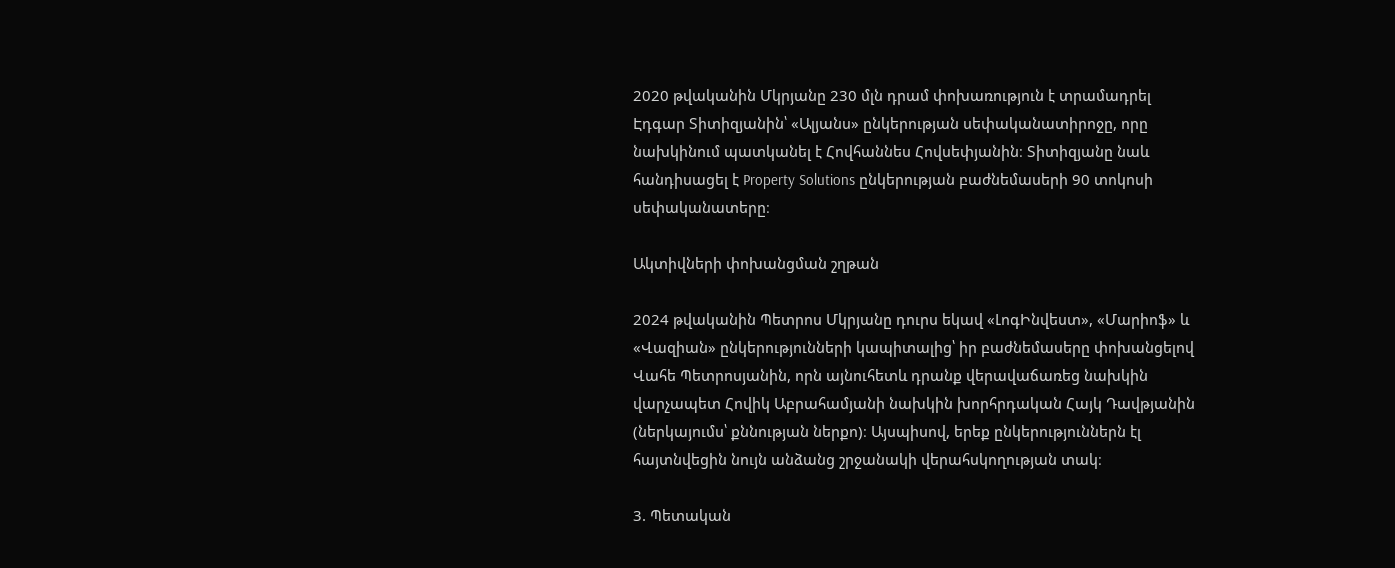2020 թվականին Մկրյանը 230 մլն դրամ փոխառություն է տրամադրել Էդգար Տիտիզյանին՝ «Ալյանս» ընկերության սեփականատիրոջը, որը նախկինում պատկանել է Հովհաննես Հովսեփյանին։ Տիտիզյանը նաև հանդիսացել է Property Solutions ընկերության բաժնեմասերի 90 տոկոսի սեփականատերը։

Ակտիվների փոխանցման շղթան

2024 թվականին Պետրոս Մկրյանը դուրս եկավ «ԼոգԻնվեստ», «Մարիոֆ» և «Վազիան» ընկերությունների կապիտալից՝ իր բաժնեմասերը փոխանցելով Վահե Պետրոսյանին, որն այնուհետև դրանք վերավաճառեց նախկին վարչապետ Հովիկ Աբրահամյանի նախկին խորհրդական Հայկ Դավթյանին (ներկայումս՝ քննության ներքո)։ Այսպիսով, երեք ընկերություններն էլ հայտնվեցին նույն անձանց շրջանակի վերահսկողության տակ։

3. Պետական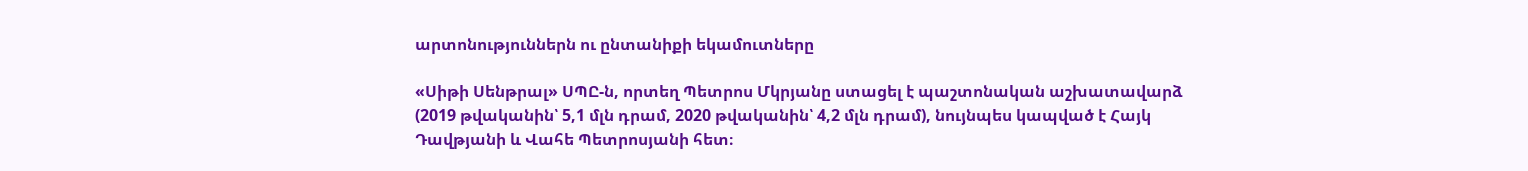արտոնություններն ու ընտանիքի եկամուտները

«Սիթի Սենթրալ» ՍՊԸ-ն, որտեղ Պետրոս Մկրյանը ստացել է պաշտոնական աշխատավարձ (2019 թվականին՝ 5,1 մլն դրամ, 2020 թվականին՝ 4,2 մլն դրամ), նույնպես կապված է Հայկ Դավթյանի և Վահե Պետրոսյանի հետ։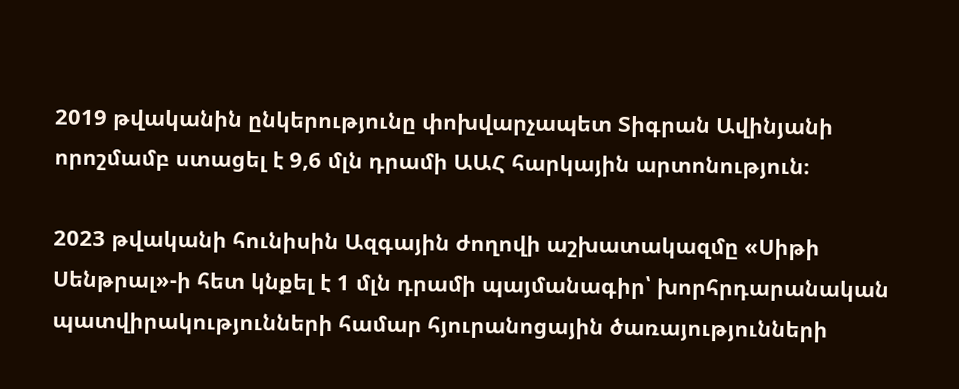2019 թվականին ընկերությունը փոխվարչապետ Տիգրան Ավինյանի որոշմամբ ստացել է 9,6 մլն դրամի ԱԱՀ հարկային արտոնություն։

2023 թվականի հունիսին Ազգային ժողովի աշխատակազմը «Սիթի Սենթրալ»-ի հետ կնքել է 1 մլն դրամի պայմանագիր՝ խորհրդարանական պատվիրակությունների համար հյուրանոցային ծառայությունների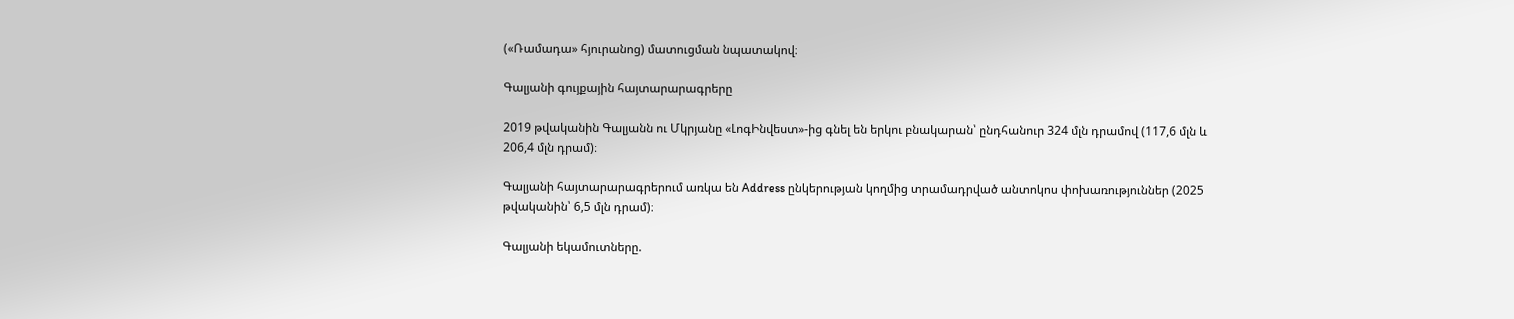(«Ռամադա» հյուրանոց) մատուցման նպատակով։

Գալյանի գույքային հայտարարագրերը

2019 թվականին Գալյանն ու Մկրյանը «ԼոգԻնվեստ»-ից գնել են երկու բնակարան՝ ընդհանուր 324 մլն դրամով (117,6 մլն և 206,4 մլն դրամ)։

Գալյանի հայտարարագրերում առկա են Address ընկերության կողմից տրամադրված անտոկոս փոխառություններ (2025 թվականին՝ 6,5 մլն դրամ)։

Գալյանի եկամուտները.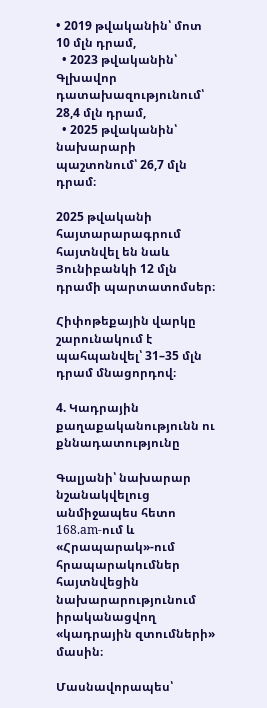• 2019 թվականին՝ մոտ 10 մլն դրամ,
  • 2023 թվականին՝ Գլխավոր դատախազությունում՝ 28,4 մլն դրամ,
  • 2025 թվականին՝ նախարարի պաշտոնում՝ 26,7 մլն դրամ։

2025 թվականի հայտարարագրում հայտնվել են նաև Յունիբանկի 12 մլն դրամի պարտատոմսեր։

Հիփոթեքային վարկը շարունակում է պահպանվել՝ 31–35 մլն դրամ մնացորդով։

4. Կադրային քաղաքականությունն ու քննադատությունը

Գալյանի՝ նախարար նշանակվելուց անմիջապես հետո 168.am-ում և «Հրապարակ»-ում հրապարակումներ հայտնվեցին նախարարությունում իրականացվող «կադրային զտումների» մասին։

Մասնավորապես՝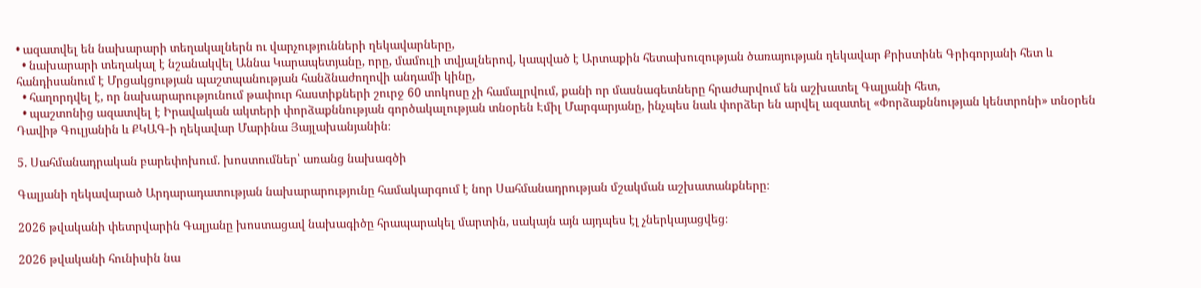• ազատվել են նախարարի տեղակալներն ու վարչությունների ղեկավարները,
  • նախարարի տեղակալ է նշանակվել Աննա Կարապետյանը, որը, մամուլի տվյալներով, կապված է Արտաքին հետախուզության ծառայության ղեկավար Քրիստինե Գրիգորյանի հետ և հանդիսանում է Մրցակցության պաշտպանության հանձնաժողովի անդամի կինը,
  • հաղորդվել է, որ նախարարությունում թափուր հաստիքների շուրջ 60 տոկոսը չի համալրվում, քանի որ մասնագետները հրաժարվում են աշխատել Գալյանի հետ,
  • պաշտոնից ազատվել է Իրավական ակտերի փորձաքննության գործակալության տնօրեն Էմիլ Մարգարյանը, ինչպես նաև փորձեր են արվել ազատել «Փորձաքննության կենտրոնի» տնօրեն Դավիթ Գուլյանին և ՔԿԱԳ-ի ղեկավար Մարինա Յայլախանյանին։

5. Սահմանադրական բարեփոխում. խոստումներ՝ առանց նախագծի

Գալյանի ղեկավարած Արդարադատության նախարարությունը համակարգում է նոր Սահմանադրության մշակման աշխատանքները։

2026 թվականի փետրվարին Գալյանը խոստացավ նախագիծը հրապարակել մարտին, սակայն այն այդպես էլ չներկայացվեց։

2026 թվականի հունիսին նա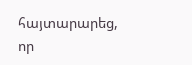հայտարարեց, որ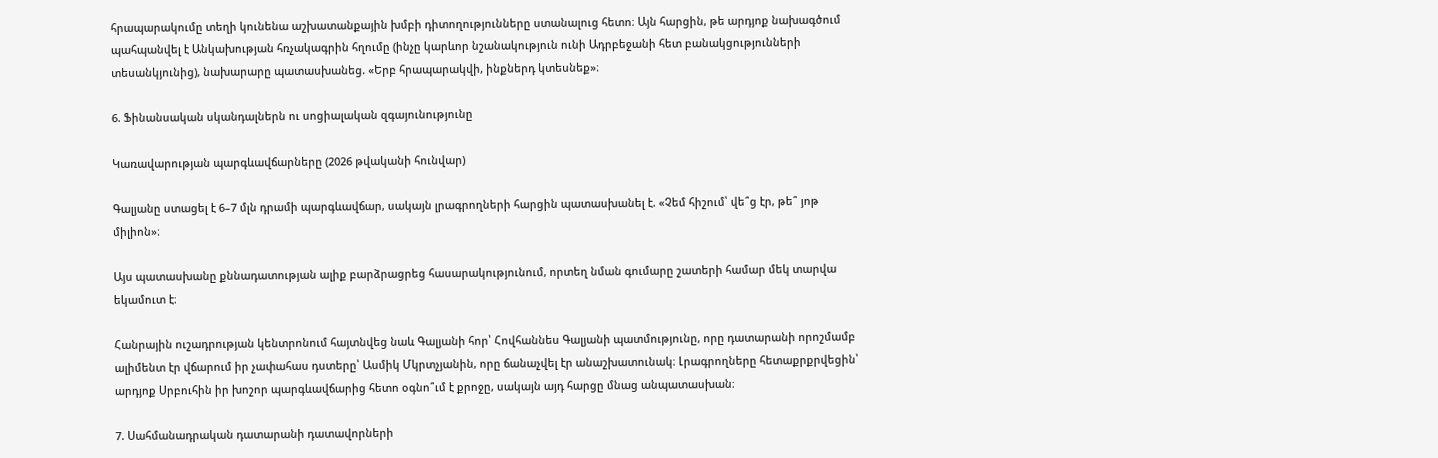հրապարակումը տեղի կունենա աշխատանքային խմբի դիտողությունները ստանալուց հետո։ Այն հարցին, թե արդյոք նախագծում պահպանվել է Անկախության հռչակագրին հղումը (ինչը կարևոր նշանակություն ունի Ադրբեջանի հետ բանակցությունների տեսանկյունից), նախարարը պատասխանեց. «Երբ հրապարակվի, ինքներդ կտեսնեք»։

6. Ֆինանսական սկանդալներն ու սոցիալական զգայունությունը

Կառավարության պարգևավճարները (2026 թվականի հունվար)

Գալյանը ստացել է 6–7 մլն դրամի պարգևավճար, սակայն լրագրողների հարցին պատասխանել է. «Չեմ հիշում՝ վե՞ց էր, թե՞ յոթ միլիոն»։

Այս պատասխանը քննադատության ալիք բարձրացրեց հասարակությունում, որտեղ նման գումարը շատերի համար մեկ տարվա եկամուտ է։

Հանրային ուշադրության կենտրոնում հայտնվեց նաև Գալյանի հոր՝ Հովհաննես Գալյանի պատմությունը, որը դատարանի որոշմամբ ալիմենտ էր վճարում իր չափահաս դստերը՝ Ասմիկ Մկրտչյանին, որը ճանաչվել էր անաշխատունակ։ Լրագրողները հետաքրքրվեցին՝ արդյոք Սրբուհին իր խոշոր պարգևավճարից հետո օգնո՞ւմ է քրոջը, սակայն այդ հարցը մնաց անպատասխան։

7. Սահմանադրական դատարանի դատավորների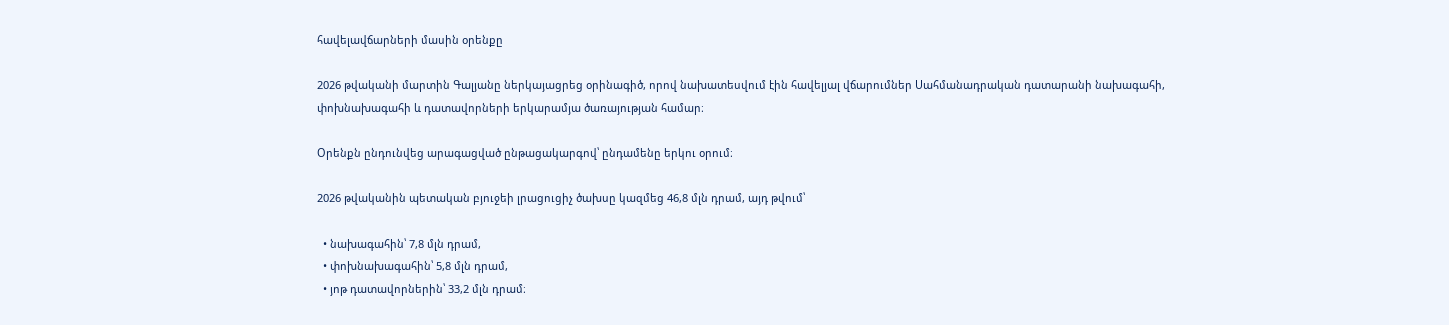հավելավճարների մասին օրենքը

2026 թվականի մարտին Գալյանը ներկայացրեց օրինագիծ, որով նախատեսվում էին հավելյալ վճարումներ Սահմանադրական դատարանի նախագահի, փոխնախագահի և դատավորների երկարամյա ծառայության համար։

Օրենքն ընդունվեց արագացված ընթացակարգով՝ ընդամենը երկու օրում։

2026 թվականին պետական բյուջեի լրացուցիչ ծախսը կազմեց 46,8 մլն դրամ, այդ թվում՝

  • նախագահին՝ 7,8 մլն դրամ,
  • փոխնախագահին՝ 5,8 մլն դրամ,
  • յոթ դատավորներին՝ 33,2 մլն դրամ։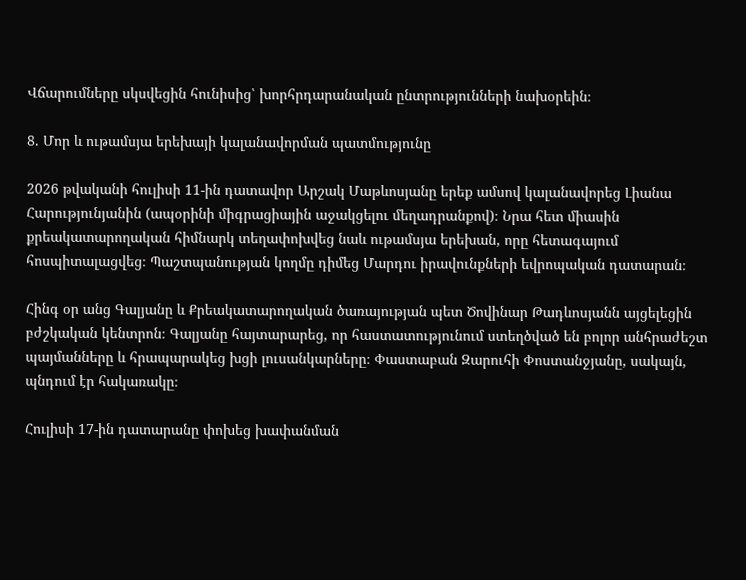Վճարումները սկսվեցին հունիսից՝ խորհրդարանական ընտրությունների նախօրեին։

8. Մոր և ութամսյա երեխայի կալանավորման պատմությունը

2026 թվականի հուլիսի 11-ին դատավոր Արշակ Մաթևոսյանը երեք ամսով կալանավորեց Լիանա Հարությունյանին (ապօրինի միգրացիային աջակցելու մեղադրանքով)։ Նրա հետ միասին քրեակատարողական հիմնարկ տեղափոխվեց նաև ութամսյա երեխան, որը հետագայում հոսպիտալացվեց։ Պաշտպանության կողմը դիմեց Մարդու իրավունքների եվրոպական դատարան։

Հինգ օր անց Գալյանը և Քրեակատարողական ծառայության պետ Ծովինար Թադևոսյանն այցելեցին բժշկական կենտրոն։ Գալյանը հայտարարեց, որ հաստատությունում ստեղծված են բոլոր անհրաժեշտ պայմանները և հրապարակեց խցի լուսանկարները։ Փաստաբան Զարուհի Փոստանջյանը, սակայն, պնդում էր հակառակը։

Հուլիսի 17-ին դատարանը փոխեց խափանման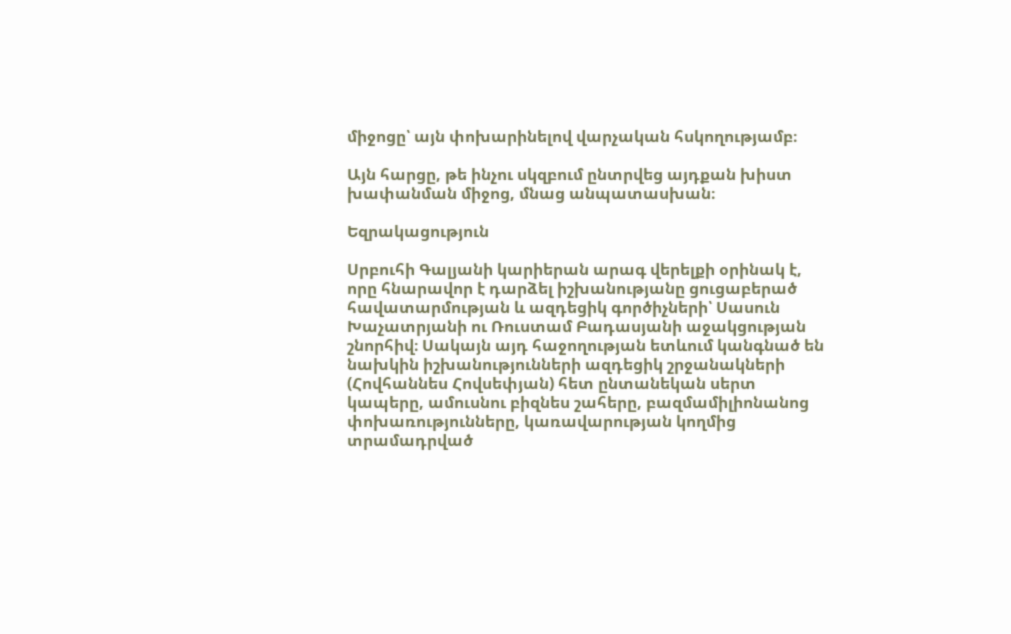միջոցը՝ այն փոխարինելով վարչական հսկողությամբ։

Այն հարցը, թե ինչու սկզբում ընտրվեց այդքան խիստ խափանման միջոց, մնաց անպատասխան։

Եզրակացություն

Սրբուհի Գալյանի կարիերան արագ վերելքի օրինակ է, որը հնարավոր է դարձել իշխանությանը ցուցաբերած հավատարմության և ազդեցիկ գործիչների՝ Սասուն Խաչատրյանի ու Ռուստամ Բադասյանի աջակցության շնորհիվ։ Սակայն այդ հաջողության ետևում կանգնած են նախկին իշխանությունների ազդեցիկ շրջանակների (Հովհաննես Հովսեփյան) հետ ընտանեկան սերտ կապերը, ամուսնու բիզնես շահերը, բազմամիլիոնանոց փոխառությունները, կառավարության կողմից տրամադրված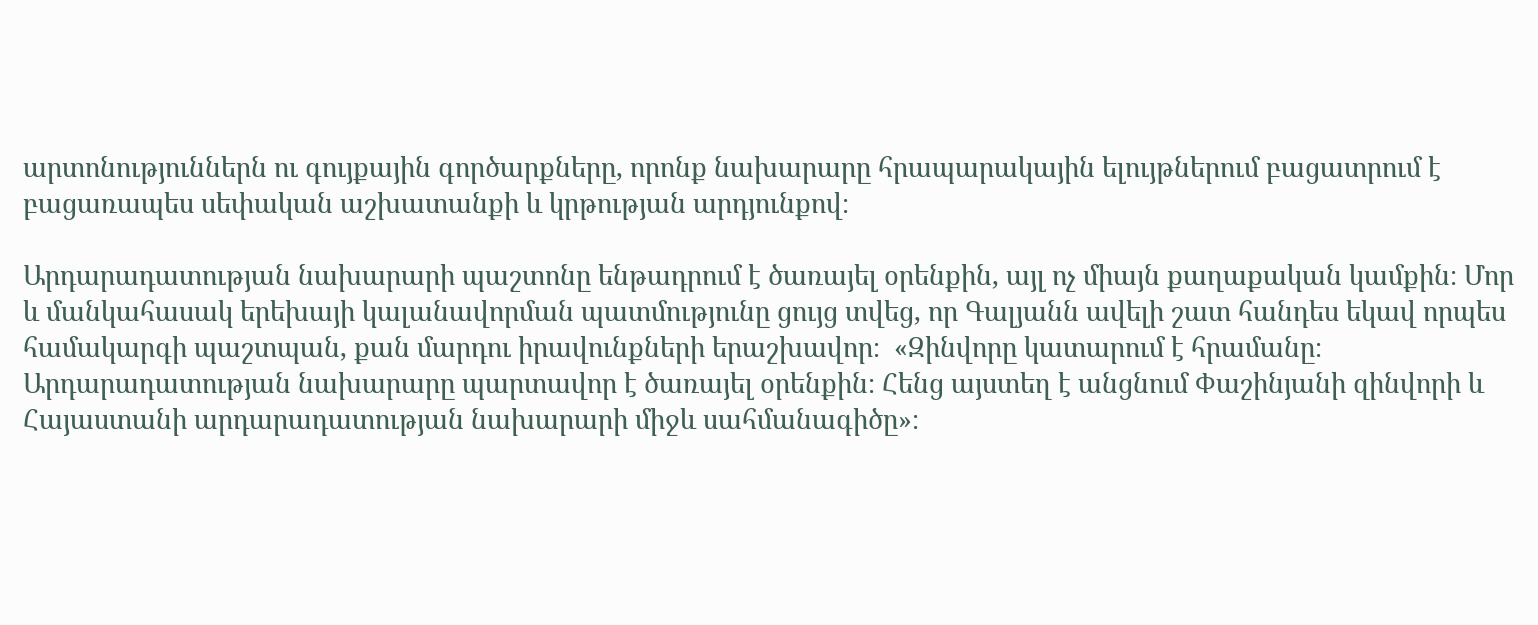արտոնություններն ու գույքային գործարքները, որոնք նախարարը հրապարակային ելույթներում բացատրում է բացառապես սեփական աշխատանքի և կրթության արդյունքով։

Արդարադատության նախարարի պաշտոնը ենթադրում է ծառայել օրենքին, այլ ոչ միայն քաղաքական կամքին։ Մոր և մանկահասակ երեխայի կալանավորման պատմությունը ցույց տվեց, որ Գալյանն ավելի շատ հանդես եկավ որպես համակարգի պաշտպան, քան մարդու իրավունքների երաշխավոր։  «Զինվորը կատարում է հրամանը։ Արդարադատության նախարարը պարտավոր է ծառայել օրենքին։ Հենց այստեղ է անցնում Փաշինյանի զինվորի և Հայաստանի արդարադատության նախարարի միջև սահմանագիծը»։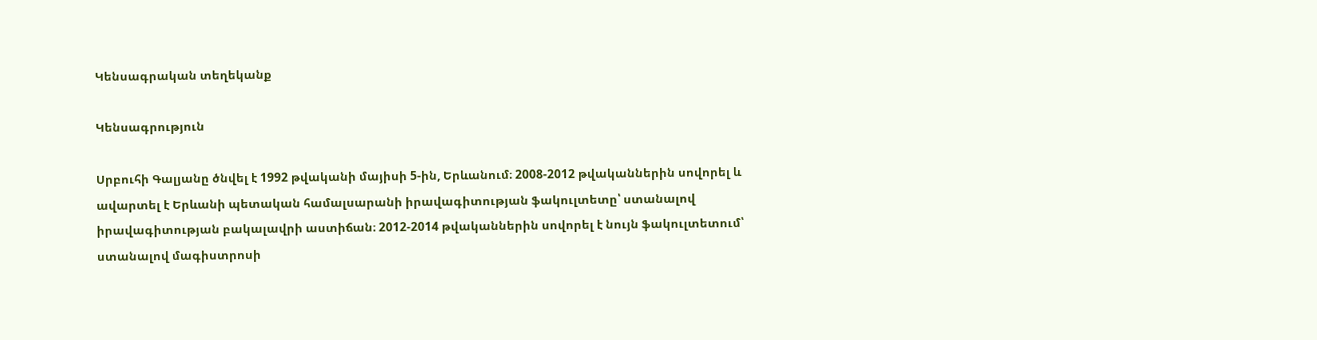Կենսագրական տեղեկանք

Կենսագրություն

Սրբուհի Գալյանը ծնվել է 1992 թվականի մայիսի 5-ին, Երևանում։ 2008-2012 թվականներին սովորել և ավարտել է Երևանի պետական համալսարանի իրավագիտության ֆակուլտետը՝ ստանալով իրավագիտության բակալավրի աստիճան։ 2012-2014 թվականներին սովորել է նույն ֆակուլտետում՝ ստանալով մագիստրոսի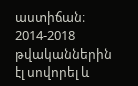աստիճան։ 2014-2018 թվականներին էլ սովորել և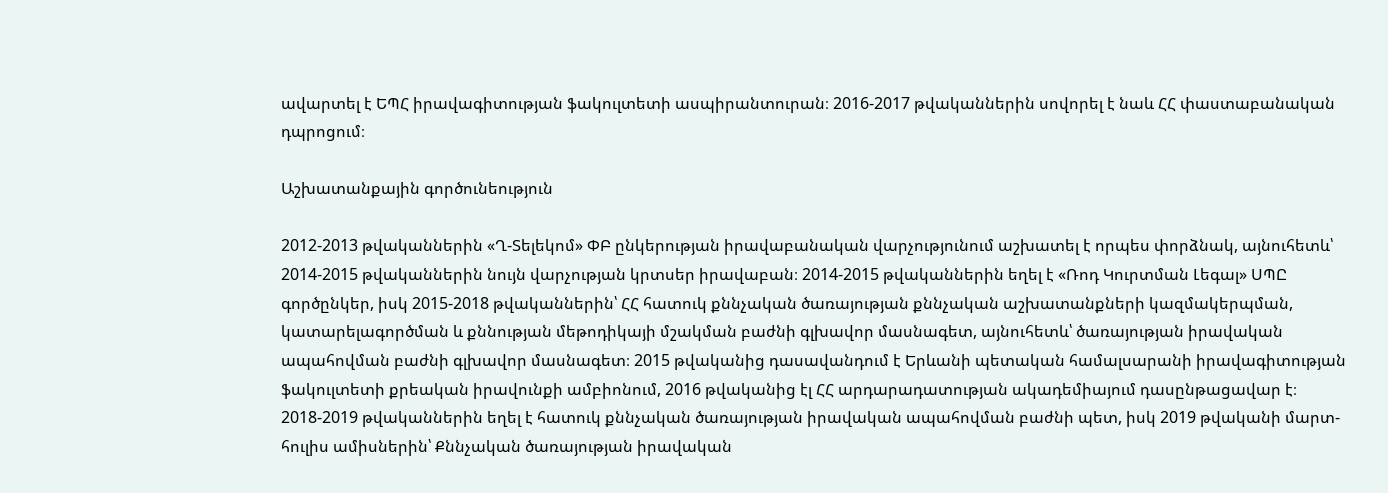ավարտել է ԵՊՀ իրավագիտության ֆակուլտետի ասպիրանտուրան։ 2016-2017 թվականներին սովորել է նաև ՀՀ փաստաբանական դպրոցում։

Աշխատանքային գործունեություն

2012-2013 թվականներին «Ղ-Տելեկոմ» ՓԲ ընկերության իրավաբանական վարչությունում աշխատել է որպես փորձնակ, այնուհետև՝ 2014-2015 թվականներին նույն վարչության կրտսեր իրավաբան։ 2014-2015 թվականներին եղել է «Ռոդ Կուրտման Լեգալ» ՍՊԸ գործընկեր, իսկ 2015-2018 թվականներին՝ ՀՀ հատուկ քննչական ծառայության քննչական աշխատանքների կազմակերպման, կատարելագործման և քննության մեթոդիկայի մշակման բաժնի գլխավոր մասնագետ, այնուհետև՝ ծառայության իրավական ապահովման բաժնի գլխավոր մասնագետ։ 2015 թվականից դասավանդում է Երևանի պետական համալսարանի իրավագիտության ֆակուլտետի քրեական իրավունքի ամբիոնում, 2016 թվականից էլ ՀՀ արդարադատության ակադեմիայում դասընթացավար է։ 2018-2019 թվականներին եղել է հատուկ քննչական ծառայության իրավական ապահովման բաժնի պետ, իսկ 2019 թվականի մարտ-հուլիս ամիսներին՝ Քննչական ծառայության իրավական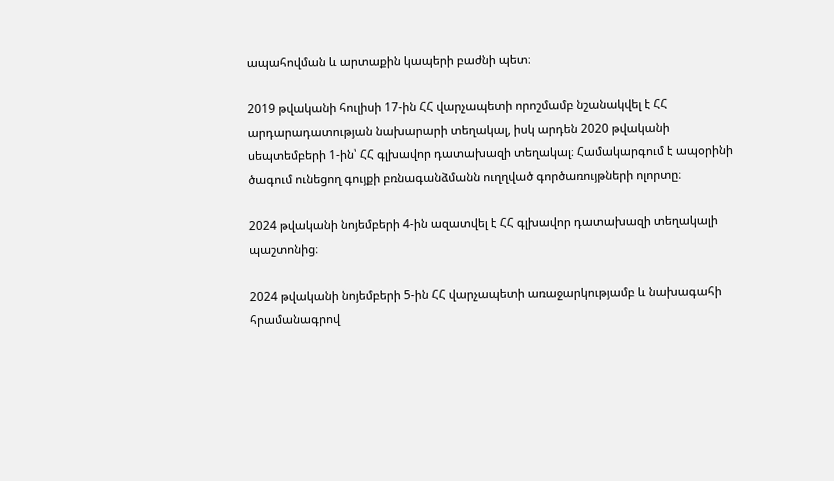ապահովման և արտաքին կապերի բաժնի պետ։

2019 թվականի հուլիսի 17-ին ՀՀ վարչապետի որոշմամբ նշանակվել է ՀՀ արդարադատության նախարարի տեղակալ, իսկ արդեն 2020 թվականի սեպտեմբերի 1-ին՝ ՀՀ գլխավոր դատախազի տեղակալ։ Համակարգում է ապօրինի ծագում ունեցող գույքի բռնագանձմանն ուղղված գործառույթների ոլորտը։

2024 թվականի նոյեմբերի 4-ին ազատվել է ՀՀ գլխավոր դատախազի տեղակալի պաշտոնից։

2024 թվականի նոյեմբերի 5-ին ՀՀ վարչապետի առաջարկությամբ և նախագահի հրամանագրով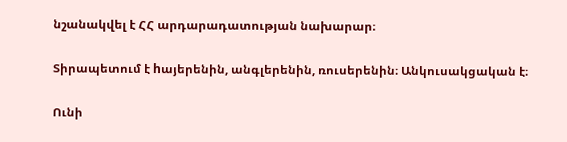նշանակվել է ՀՀ արդարադատության նախարար։

Տիրապետում է hայերենին, անգլերենին, ռուսերենին։ Անկուսակցական է։

Ունի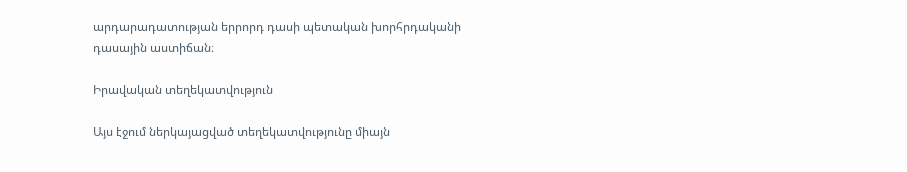արդարադատության երրորդ դասի պետական խորհրդականի դասային աստիճան։

Իրավական տեղեկատվություն

Այս էջում ներկայացված տեղեկատվությունը միայն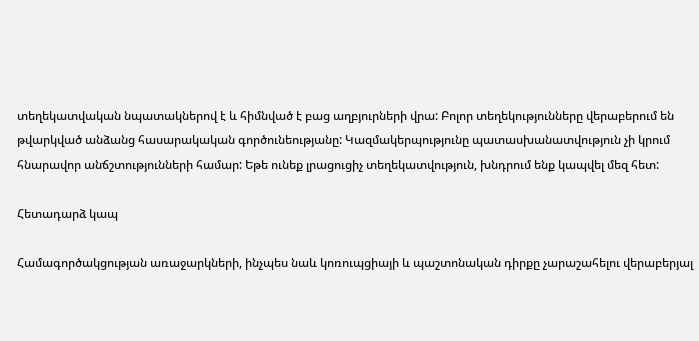տեղեկատվական նպատակներով է և հիմնված է բաց աղբյուրների վրա: Բոլոր տեղեկությունները վերաբերում են թվարկված անձանց հասարակական գործունեությանը: Կազմակերպությունը պատասխանատվություն չի կրում հնարավոր անճշտությունների համար: Եթե ունեք լրացուցիչ տեղեկատվություն, խնդրում ենք կապվել մեզ հետ:

Հետադարձ կապ

Համագործակցության առաջարկների, ինչպես նաև կոռուպցիայի և պաշտոնական դիրքը չարաշահելու վերաբերյալ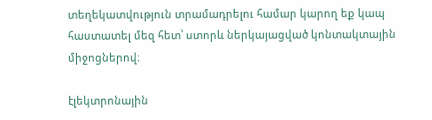տեղեկատվություն տրամադրելու համար կարող եք կապ հաստատել մեզ հետ՝ ստորև ներկայացված կոնտակտային միջոցներով։

էլեկտրոնային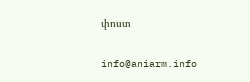փոստ

info@aniarm.info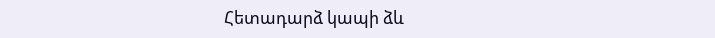Հետադարձ կապի ձև